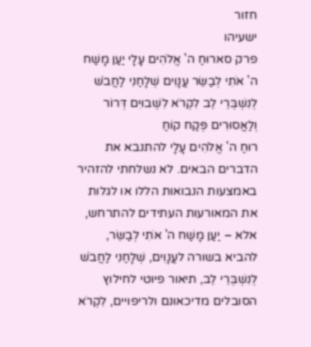חזור
ישעיהו
פרק סארוּחַ ה' אֱלֹהִים עָלָי יַעַן מָשַׁח ה' אֹתִי לְבַשֵּׂר עֲנָוִים שְׁלָחַנִי לַחֲבֹשׁ לְנִשְׁבְּרֵי לֵב לִקְרֹא לִשְׁבוּיִם דְּרוֹר וְלַאֲסוּרִים פְּקַח קוֹחַ
רוּחַ ה' אֱלֹהִים עָלָי להתנבא את הדברים הבאים. לא נשלחתי להזהיר באמצעות הנבואות הללו או לגלות את המאורעות העתידים להתרחש, אלא – יַעַן מָשַׁח ה' אֹתִי לְבַשֵּׂר, להביא בשורה לעֲנָוִים, שְׁלָחַנִי לַחֲבֹשׁ לְנִשְׁבְּרֵי לֵב, תיאור פיוטי לחילוץ הסובלים מדיכאונם ולריפויים, לִקְרֹא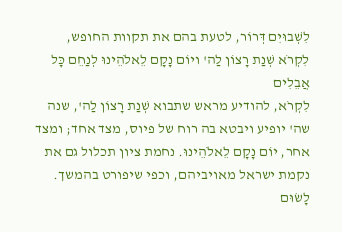לִשְׁבוּיִם דְּרוֹר, לטעת בהם את תקוות החופש,
לִקְרֹא שְׁנַת רָצוֹן לַה' ויוֹם נָקָם לֵאלֹהֵינוּ לְנַחֵם כָּל אֲבֵלִים
לִקְרֹא, להודיע מראש שתבוא שְׁנַת רָצוֹן לַה', שנה שה' יופיע ויבטא בה רוח של פיוס, מצד אחד; ומצד אחר, יוֹם נָקָם לֵאלֹהֵינוּ. נחמת ציון תכלול גם את נקמת ישראל מאויביהם, וכפי שיפורט בהמשך.
לָשׂוּם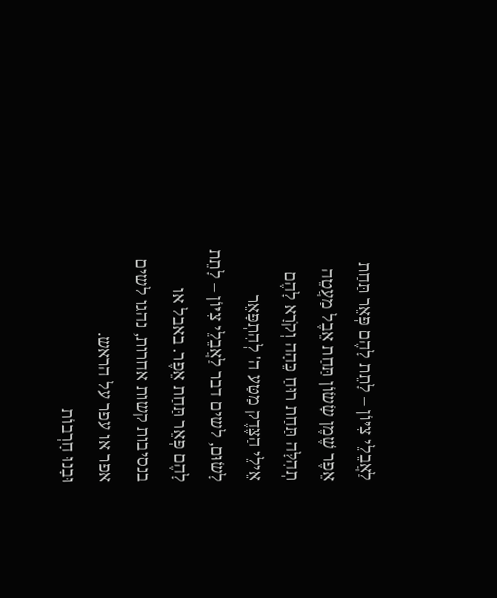לַאֲבֵלֵי צִיּוֹן – לָתֵת לָהֶם פְּאֵר תַּחַת אֵפֶר שֶׁמֶן שָׂשׂוֹן תַּחַת אֵבֶל מַעֲטֵה תְהִלָּה תַּחַת רוּחַ כֵּהָה וְקֹרָא לָהֶם אֵילֵי הַצֶּדֶק מַטַּע ה' לְהִתְפָּאֵר
לָשׂוּם, לשים דבר לַאֲבֵלֵי צִיּוֹן – לָתֵת לָהֶם פְּאֵר תַּחַת אֵפֶר. באבל או בנסיבות קשות אחרות, נהגו לשים אפר או עפר על הראש.
וּבָנוּ חָרְבוֹת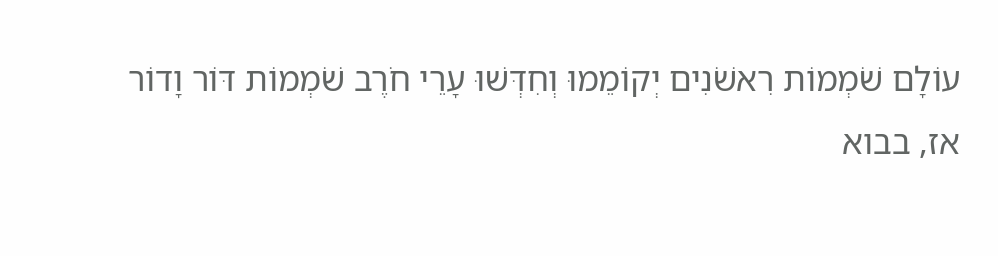עוֹלָם שֹׁמְמוֹת רִאשֹׁנִים יְקוֹמֵמוּ וְחִדְּשׁוּ עָרֵי חֹרֶב שֹׁמְמוֹת דּוֹר וָדוֹר
אז, בבוא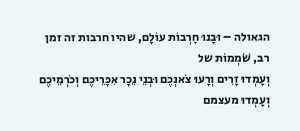הגאולה – וּבָנוּ חָרְבוֹת עוֹלָם, שהיו חרבות זה זמן רב, שֹׁמְמוֹת של
וְעָמְדוּ זָרִים וְרָעוּ צֹאנְכֶם וּבְנֵי נֵכָר אִכָּרֵיכֶם וְכֹרְמֵיכֶם
וְעָמְדוּ מעצמם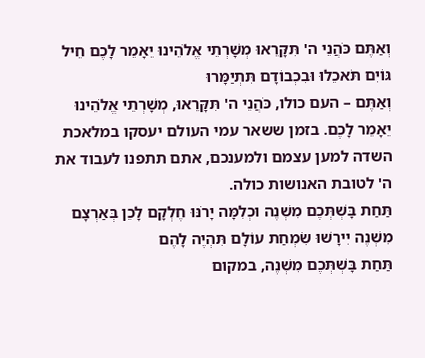וְאַתֶּם כֹּהֲנֵי ה' תִּקָּרֵאוּ מְשָׁרְתֵי אֱלֹהֵינוּ יֵאָמֵר לָכֶם חֵיל גּוֹיִם תֹּאכֵלוּ וּבִכְבוֹדָם תִּתְיַמָּרוּ
וְאַתֶּם – העם כולו, כֹּהֲנֵי ה' תִּקָּרֵאוּ, מְשָׁרְתֵי אֱלֹהֵינוּ יֵאָמֵר לָכֶם. בזמן ששאר עמי העולם יעסקו במלאכת השדה למען עצמם ולמענכם, אתם תתפנו לעבוד את ה' לטובת האנושות כולה.
תַּחַת בָּשְׁתְּכֶם מִשְׁנֶה וכְלִמָּה יָרֹנּוּ חֶלְקָם לָכֵן בְּאַרְצָם מִשְׁנֶה יִירָשׁוּ שִׂמְחַת עוֹלָם תִּהְיֶה לָהֶם
תַּחַת בָּשְׁתְּכֶם מִשְׁנֶה, במקום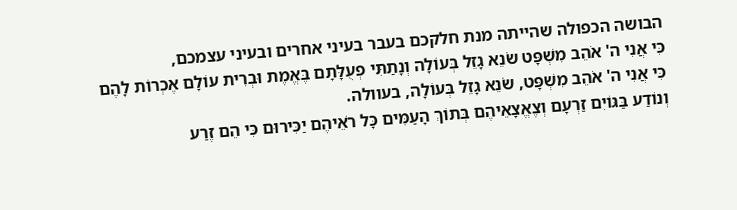הבושה הכפולה שהייתה מנת חלקכם בעבר בעיני אחרים ובעיני עצמכם,
כִּי אֲנִי ה' אֹהֵב מִשְׁפָּט שֹׂנֵא גָזֵל בְּעוֹלָה וְנָתַתִּי פְעֻלָּתָם בֶּאֱמֶת וּבְרִית עוֹלָם אֶכְרוֹת לָהֶם
כִּי אֲנִי ה' אֹהֵב מִשְׁפָּט, שֹׂנֵא גָזֵל בְּעוֹלָה, בעוולה.
וְנוֹדַע בַּגּוֹיִם זַרְעָם וְצֶאֱצָאֵיהֶם בְּתוֹךְ הָעַמִּים כָּל רֹאֵיהֶם יַכִּירוּם כִּי הֵם זֶרַע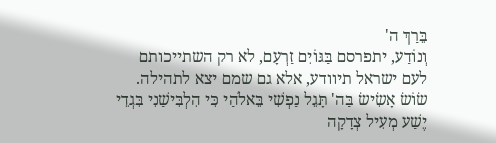בֵּרַךְ ה'
וְנוֹדַע, יתפרסם בַּגּוֹיִם זַרְעָם, לא רק השתייכותם לעם ישראל תיוודע, אלא גם שמם יצא לתהילה.
שׂוֹשׂ אָשִׂישׂ בַּה' תָּגֵל נַפְשִׁי בֵּאלֹהַי כִּי הִלְבִּישַׁנִי בִּגְדֵי יֶשַׁע מְעִיל צְדָקָה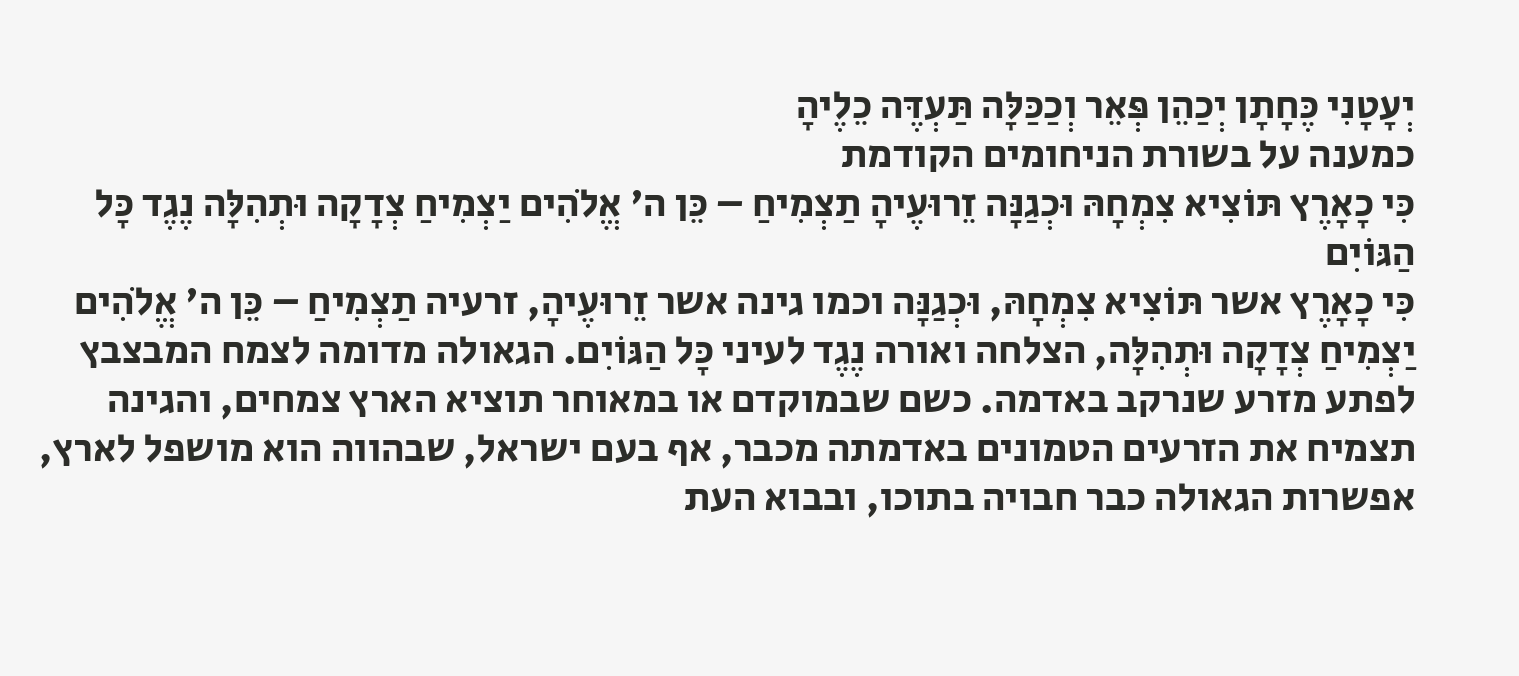יְעָטָנִי כֶּחָתָן יְכַהֵן פְּאֵר וְכַכַּלָּה תַּעְדֶּה כֵלֶיהָ
כמענה על בשורת הניחומים הקודמת
כִּי כָאָרֶץ תּוֹצִיא צִמְחָהּ וּכְגַנָּה זֵרוּעֶיהָ תַצְמִיחַ – כֵּן ה' אֱלֹהִים יַצְמִיחַ צְדָקָה וּתְהִלָּה נֶגֶד כָּל הַגּוֹיִם
כִּי כָאָרֶץ אשר תּוֹצִיא צִמְחָהּ, וּכְגַנָּה וכמו גינה אשר זֵרוּעֶיהָ, זרעיה תַצְמִיחַ – כֵּן ה' אֱלֹהִים יַצְמִיחַ צְדָקָה וּתְהִלָּה, הצלחה ואורה נֶגֶד לעיני כָּל הַגּוֹיִם. הגאולה מדומה לצמח המבצבץ לפתע מזרע שנרקב באדמה. כשם שבמוקדם או במאוחר תוציא הארץ צמחים, והגינה תצמיח את הזרעים הטמונים באדמתה מכבר, אף בעם ישראל, שבהווה הוא מושפל לארץ, אפשרות הגאולה כבר חבויה בתוכו, ובבוא העת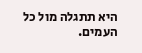היא תתגלה מול כל העמים.